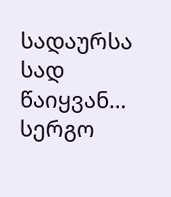სადაურსა სად წაიყვან…
სერგო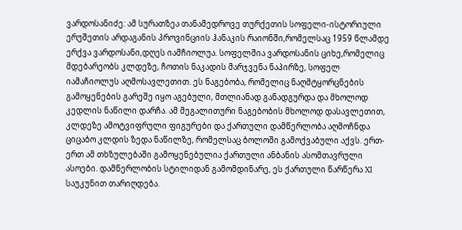ვარდოსანიძე: ამ სურათზეა თანამედროვე თურქეთის სოფელი-ისტორიული ერუშეთის არდაგანის პროვინციის ჰანაკის რაიონში,რომელსაც 1959 წლამდე ერქვა ვარდოსანი,დღეს იამჩიოლუა. სოფელშია ვარდოსანის ციხე,რომელიც მდებარეობს კლდეზე, ჩოთის ნაკადის მარჯვენა ნაპირზე, სოფელ იამაჩიოლუს აღმოსავლეთით. ეს ნაგებობა, რომელიც ნაღმტყორცნების გამოყენების გარეშე იყო აგებული, მთლიანად განადგურდა და მხოლოდ კედლის ნაწილი დარჩა. ამ მეგალითური ნაგებობის მხოლოდ დასავლეთით, კლდეზე ამოტვიფრული ფიგურები და ქართული დამწერლობა აღმოჩნდა ციცაბო კლდის ზედა ნაწილზე, რომელსაც ბოლოში გამოქვაბული აქვს. ერთ-ერთ ამ თხზულებაში გამოყენებულია ქართული ანბანის ასომთავრული ასოები. დამწერლობის სტილიდან გამომდინარე, ეს ქართული წარწერა XI საუკუნით თარიღდება.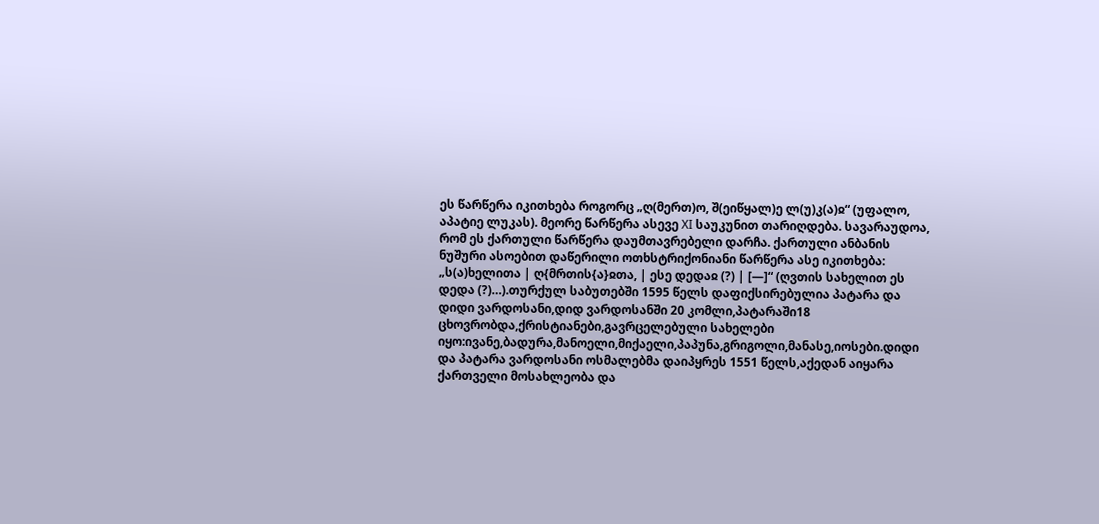ეს წარწერა იკითხება როგორც „ღ(მერთ)ო, შ(ეიწყალ)ე ლ(უ)კ(ა)ჲ“ (უფალო, აპატიე ლუკას). მეორე წარწერა ასევე XI საუკუნით თარიღდება. სავარაუდოა, რომ ეს ქართული წარწერა დაუმთავრებელი დარჩა. ქართული ანბანის ნუშური ასოებით დაწერილი ოთხსტრიქონიანი წარწერა ასე იკითხება: „ს(ა)ხელითა | ღ{მრთის{ა}ჲთა, | ესე დედაჲ (?) | [—]“ (ღვთის სახელით ეს დედა (?)…).თურქულ საბუთებში 1595 წელს დაფიქსირებულია პატარა და დიდი ვარდოსანი,დიდ ვარდოსანში 20 კომლი,პატარაში18 ცხოვრობდა,ქრისტიანები,გავრცელებული სახელები იყო:ივანე,ბადურა,მანოელი,მიქაელი,პაპუნა,გრიგოლი,მანასე,იოსები.დიდი და პატარა ვარდოსანი ოსმალებმა დაიპყრეს 1551 წელს,აქედან აიყარა ქართველი მოსახლეობა და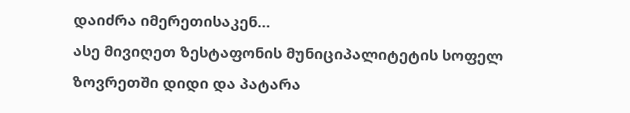დაიძრა იმერეთისაკენ…
ასე მივიღეთ ზესტაფონის მუნიციპალიტეტის სოფელ ზოვრეთში დიდი და პატარა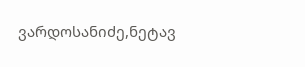ვარდოსანიძე,ნეტავ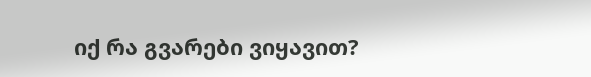იქ რა გვარები ვიყავით?